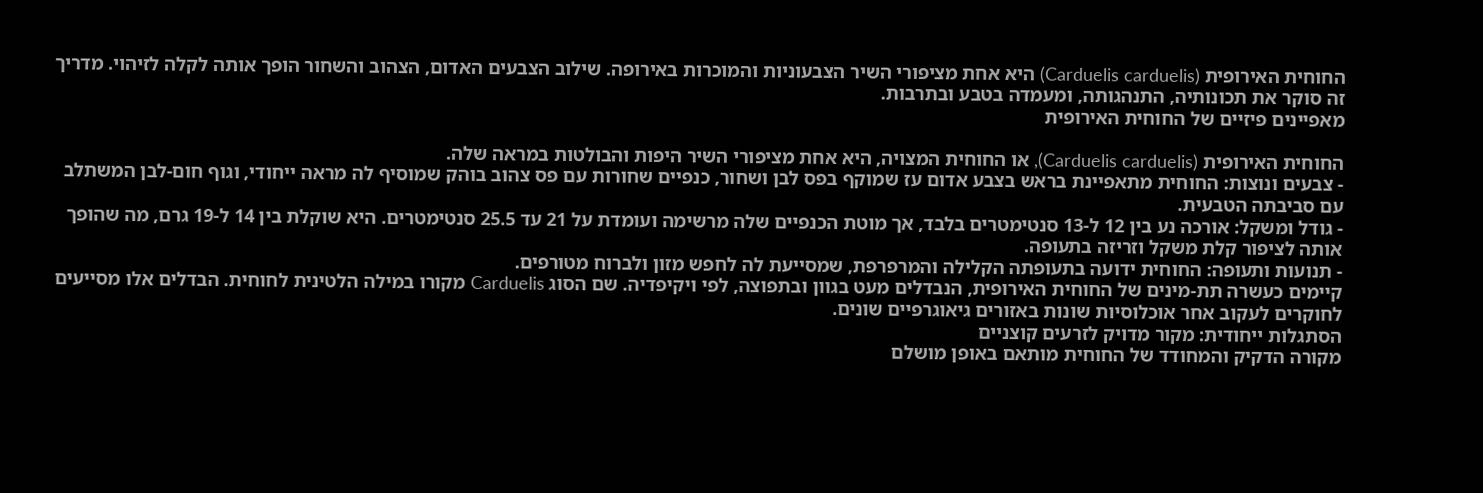החוחית האירופית (Carduelis carduelis) היא אחת מציפורי השיר הצבעוניות והמוכרות באירופה. שילוב הצבעים האדום, הצהוב והשחור הופך אותה לקלה לזיהוי. מדריך זה סוקר את תכונותיה, התנהגותה, ומעמדה בטבע ובתרבות.
מאפיינים פיזיים של החוחית האירופית

החוחית האירופית (Carduelis carduelis), או החוחית המצויה, היא אחת מציפורי השיר היפות והבולטות במראה שלה.
- צבעים ונוצות: החוחית מתאפיינת בראש בצבע אדום עז שמוקף בפס לבן ושחור, כנפיים שחורות עם פס צהוב בוהק שמוסיף לה מראה ייחודי, וגוף חום-לבן המשתלב עם סביבתה הטבעית.
- גודל ומשקל: אורכה נע בין 12 ל-13 סנטימטרים בלבד, אך מוטת הכנפיים שלה מרשימה ועומדת על 21 עד 25.5 סנטימטרים. היא שוקלת בין 14 ל-19 גרם, מה שהופך אותה לציפור קלת משקל וזריזה בתעופה.
- תנועות ותעופה: החוחית ידועה בתעופתה הקלילה והמרפרפת, שמסייעת לה לחפש מזון ולברוח מטורפים.
קיימים כעשרה תת-מינים של החוחית האירופית, הנבדלים מעט בגוון ובתפוצה, לפי ויקיפדיה. שם הסוג Carduelis מקורו במילה הלטינית לחוחית. הבדלים אלו מסייעים לחוקרים לעקוב אחר אוכלוסיות שונות באזורים גיאוגרפיים שונים.
הסתגלות ייחודית: מקור מדויק לזרעים קוצניים
מקורה הדקיק והמחודד של החוחית מותאם באופן מושלם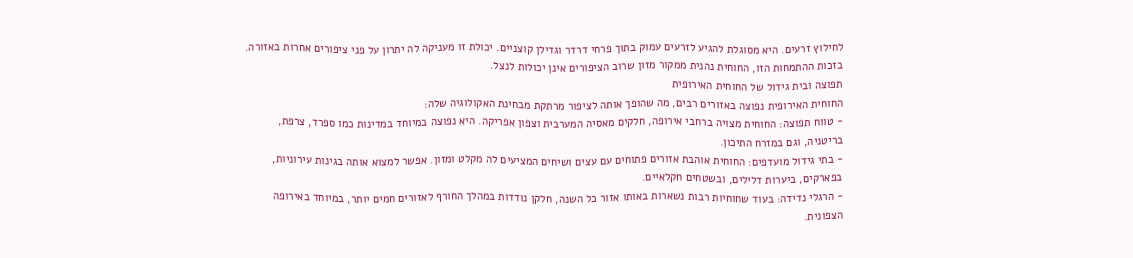לחילוץ זרעים. היא מסוגלת להגיע לזרעים עמוק בתוך פרחי דרדר וגדילן קוצניים. יכולת זו מעניקה לה יתרון על פני ציפורים אחרות באזורה. בזכות ההתמחות הזו, החוחית נהנית ממקור מזון שרוב הציפורים אינן יכולות לנצל.
תפוצה ובית גידול של החוחית האירופית
החוחית האירופית נפוצה באזורים רבים, מה שהופך אותה לציפור מרתקת מבחינת האקולוגיה שלה:
- טווח תפוצה: החוחית מצויה ברחבי אירופה, חלקים מאסיה המערבית וצפון אפריקה. היא נפוצה במיוחד במדינות כמו ספרד, צרפת, בריטניה, וגם במזרח התיכון.
- בתי גידול מועדפים: החוחית אוהבת אזורים פתוחים עם עצים ושיחים המציעים לה מקלט ומזון. אפשר למצוא אותה בגינות עירוניות, בפארקים, ביערות דלילים, ובשטחים חקלאיים.
- הרגלי נדידה: בעוד שחוחיות רבות נשארות באותו אזור כל השנה, חלקן נודדות במהלך החורף לאזורים חמים יותר, במיוחד באירופה הצפונית.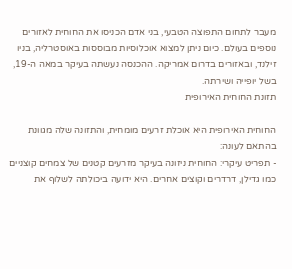מעבר לתחום התפוצה הטבעי, בני אדם הכניסו את החוחית לאזורים נוספים בעולם. כיום ניתן למצוא אוכלוסיות מבוססות באוסטרליה, בניו זילנד, ובאזורים בדרום אמריקה. ההכנסה נעשתה בעיקר במאה ה-19, בשל יופייה ושירתה.
תזונת החוחית האירופית

החוחית האירופית היא אוכלת זרעים מומחית, והתזונה שלה מגוונת בהתאם לעונה:
- תפריט עיקרי: החוחית ניזונה בעיקר מזרעים קטנים של צמחים קוצניים כמו גדילן, דרדרים וקוצים אחרים. היא ידועה ביכולתה לשלוף את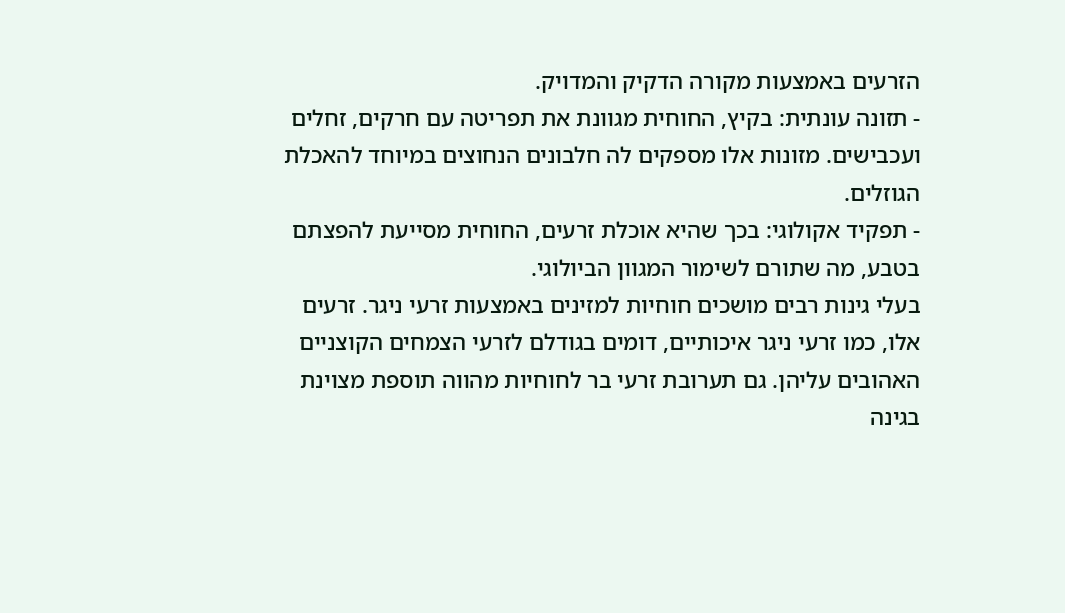הזרעים באמצעות מקורה הדקיק והמדויק.
- תזונה עונתית: בקיץ, החוחית מגוונת את תפריטה עם חרקים, זחלים ועכבישים. מזונות אלו מספקים לה חלבונים הנחוצים במיוחד להאכלת הגוזלים.
- תפקיד אקולוגי: בכך שהיא אוכלת זרעים, החוחית מסייעת להפצתם בטבע, מה שתורם לשימור המגוון הביולוגי.
בעלי גינות רבים מושכים חוחיות למזינים באמצעות זרעי ניגר. זרעים אלו, כמו זרעי ניגר איכותיים, דומים בגודלם לזרעי הצמחים הקוצניים האהובים עליהן. גם תערובת זרעי בר לחוחיות מהווה תוספת מצוינת בגינה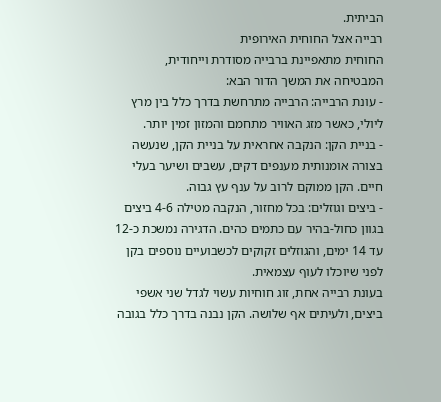הביתית.
רבייה אצל החוחית האירופית
החוחית מתאפיינת ברבייה מסודרת וייחודית, המבטיחה את המשך הדור הבא:
- עונת הרבייה: הרבייה מתרחשת בדרך כלל בין מרץ ליולי, כאשר מזג האוויר מתחמם והמזון זמין יותר.
- בניית הקן: הנקבה אחראית על בניית הקן, שנעשה בצורה אומנותית מענפים דקים, עשבים ושיער בעלי חיים. הקן ממוקם לרוב על ענף עץ גבוה.
- ביצים וגוזלים: בכל מחזור, הנקבה מטילה 4-6 ביצים בגוון כחול-בהיר עם כתמים כהים. הדגירה נמשכת כ-12 עד 14 ימים, והגוזלים זקוקים לכשבועיים נוספים בקן לפני שיוכלו לעוף עצמאית.
בעונת רבייה אחת, זוג חוחיות עשוי לגדל שני אשפי ביצים, ולעיתים אף שלושה. הקן נבנה בדרך כלל בגובה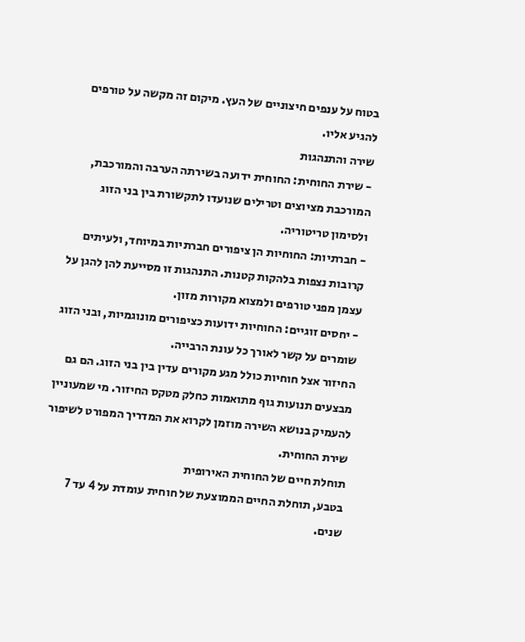בטוח על ענפים חיצוניים של העץ. מיקום זה מקשה על טורפים להגיע אליו.
שירה והתנהגות
- שירת החוחית: החוחית ידועה בשירתה הערבה והמורכבת, המורכבת מציוצים וטרילים שנועדו לתקשורת בין בני הזוג ולסימון טריטוריה.
- חברתיות: החוחיות הן ציפורים חברתיות במיוחד, ולעיתים קרובות נצפות בלהקות קטנות. התנהגות זו מסייעת להן להגן על עצמן מפני טורפים ולמצוא מקורות מזון.
- יחסים זוגיים: החוחיות ידועות כציפורים מונוגמיות, ובני הזוג שומרים על קשר לאורך כל עונת הרבייה.
החיזור אצל חוחיות כולל מגע מקורים עדין בין בני הזוג. הם גם מבצעים תנועות גוף מתואמות כחלק מטקס החיזור. מי שמעוניין להעמיק בנושא השירה מוזמן לקרוא את המדריך המפורט לשיפור שירת החוחית.
תוחלת חיים של החוחית האירופית
בטבע, תוחלת החיים הממוצעת של חוחית עומדת על 4 עד 7 שנים.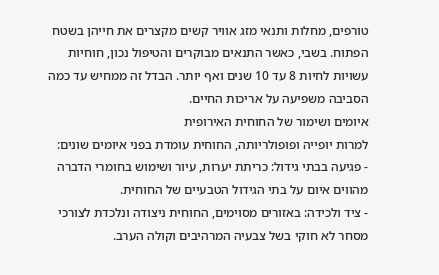טורפים, מחלות ותנאי מזג אוויר קשים מקצרים את חייהן בשטח הפתוח. בשבי, כאשר התנאים מבוקרים והטיפול נכון, חוחיות עשויות לחיות 8 עד 10 שנים ואף יותר. הבדל זה ממחיש עד כמה הסביבה משפיעה על אריכות החיים.
איומים ושימור של החוחית האירופית
למרות יופייה ופופולריותה, החוחית עומדת בפני איומים שונים:
- פגיעה בבתי גידול: כריתת יערות, עיור ושימוש בחומרי הדברה מהווים איום על בתי הגידול הטבעיים של החוחית.
- ציד ולכידה: באזורים מסוימים, החוחית ניצודה ונלכדת לצורכי מסחר לא חוקי בשל צבעיה המרהיבים וקולה הערב.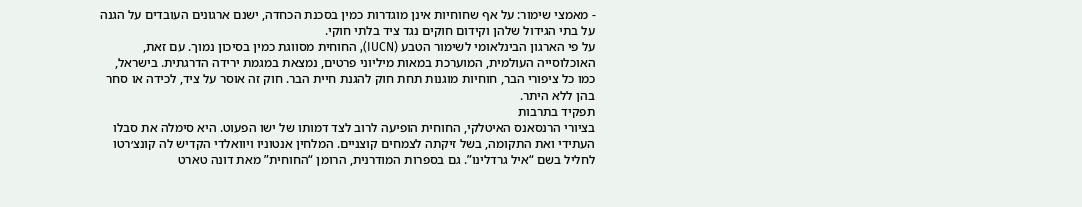- מאמצי שימור: על אף שחוחיות אינן מוגדרות כמין בסכנת הכחדה, ישנם ארגונים העובדים על הגנה על בתי הגידול שלהן וקידום חוקים נגד ציד בלתי חוקי.
על פי הארגון הבינלאומי לשימור הטבע (IUCN), החוחית מסווגת כמין בסיכון נמוך. עם זאת, האוכלוסייה העולמית, המוערכת במאות מיליוני פרטים, נמצאת במגמת ירידה הדרגתית. בישראל, כמו כל ציפורי הבר, חוחיות מוגנות תחת חוק להגנת חיית הבר. חוק זה אוסר על ציד, לכידה או סחר בהן ללא היתר.
תפקיד בתרבות
בציורי הרנסאנס האיטלקי, החוחית הופיעה לרוב לצד דמותו של ישו הפעוט. היא סימלה את סבלו העתידי ואת התקומה, בשל זיקתה לצמחים קוצניים. המלחין אנטוניו ויוואלדי הקדיש לה קונצ׳רטו לחליל בשם “איל גרדלינו”. גם בספרות המודרנית, הרומן “החוחית” מאת דונה טארט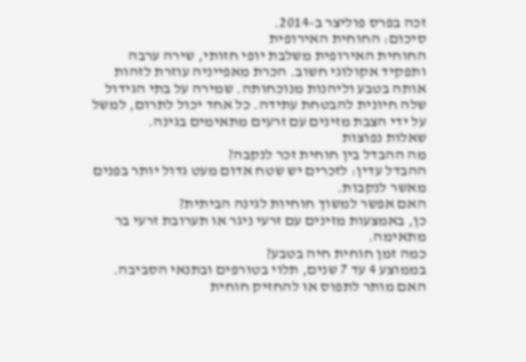זכה בפרס פוליצר ב-2014.
סיכום: החוחית האירופית
החוחית האירופית משלבת יופי חזותי, שירה ערבה ותפקיד אקולוגי חשוב. הכרת מאפייניה עוזרת לזהות אותה בטבע וליהנות מנוכחותה. שמירה על בתי הגידול שלה חיונית להבטחת עתידה. כל אחד יכול לתרום, למשל על ידי הצבת מזינים עם זרעים מתאימים בגינה.
שאלות נפוצות
מה ההבדל בין חוחית זכר לנקבה?
ההבדל עדין: לזכרים יש שטח אדום מעט גדול יותר בפנים מאשר לנקבות.
האם אפשר למשוך חוחיות לגינה הביתית?
כן, באמצעות מזינים עם זרעי ניגר או תערובת זרעי בר מתאימה.
כמה זמן חוחית חיה בטבע?
בממוצע 4 עד 7 שנים, תלוי בטורפים ובתנאי הסביבה.
האם מותר לתפוס או להחזיק חוחית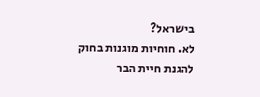בישראל?
לא. חוחיות מוגנות בחוק להגנת חיית הבר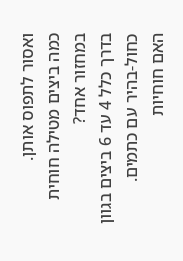ואסור לתפוס אותן.
כמה ביצים מטילה חוחית במחזור אחד?
בדרך כלל 4 עד 6 ביצים בגוון כחול-בהיר עם כתמים.
האם חוחיות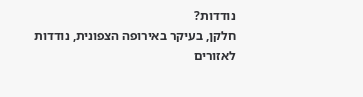נודדות?
חלקן, בעיקר באירופה הצפונית, נודדות לאזורים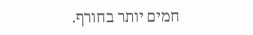חמים יותר בחורף.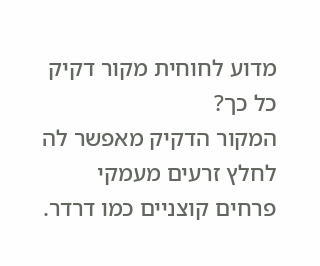מדוע לחוחית מקור דקיק כל כך?
המקור הדקיק מאפשר לה לחלץ זרעים מעמקי פרחים קוצניים כמו דרדר.